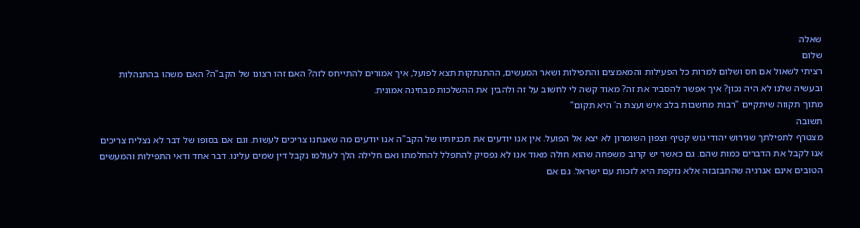שאלה
שלום
רציתי לשאול אם חס ושלום למרות כל הפעילות והמאמצים והתפילות ושאר המעשים, ההתנתקות תצא לפועל, איך אמורים להתייחס לזה? האם זהו רצונו של הקב"ה? האם משהו בהתנהלות ובעשיה שלנו לא היה נכון? איך אפשר להסביר את זה? מאוד קשה לי לחשוב על זה ולהבין את ההשלכות מבחינה אמונית.
מתוך תקווה שיתקיים "רבות מחשבות בלב איש ועצת ה' היא תקום"
תשובה
מצטרף לתפילתך שגירוש יהודי גוש קטיף וצפון השומרון לא יצא אל הפועל. אין אנו יודעים את תכניותיו של הקב"ה אנו יודעים מה שאנחנו צריכים לעשות. וגם אם בסופו של דבר לא נצליח צריכים אנו לקבל את הדברים כמות שהם. גם כאשר יש קרוב משפחה שהוא חולה מאוד אנו לא נפסיק להתפלל להחלמתו ואם חלילה הלך לעולמו נקבל דין שמים עלינו. דבר אחד ודאי התפילות והמעשים הטובים אינם אנרגיה שהתבזבזה אלא נזקפת היא לזכות עם ישראל. גם אם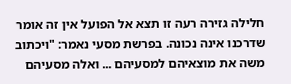חלילה גזירה רעה זו תצא אל הפועל אין זה אומר שדרכנו אינה נכונה. בפרשת מסעי נאמר: "ויכתוב משה את מוצאיהם למסעיהם ... ואלה מסעיהם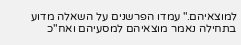למוצאיהם." עמדו הפרשנים על השאלה מדוע בתחילה נאמר מוצאיהם למסעיהם ואח"כ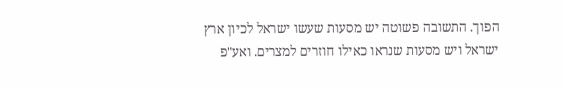הפוך. התשובה פשוטה יש מסעות שעשו ישראל לכיון ארץ ישראל ויש מסעות שנראו כאילו חוזרים למצרים. ואע"פ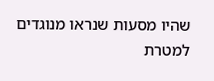שהיו מסעות שנראו מנוגדים למטרת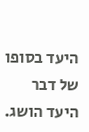היעד בסופו של דבר היעד הושג.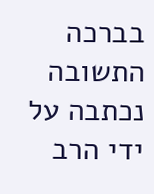בברכה
התשובה נכתבה על ידי הרב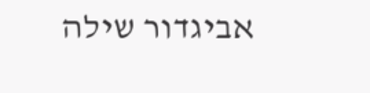אביגדור שילה